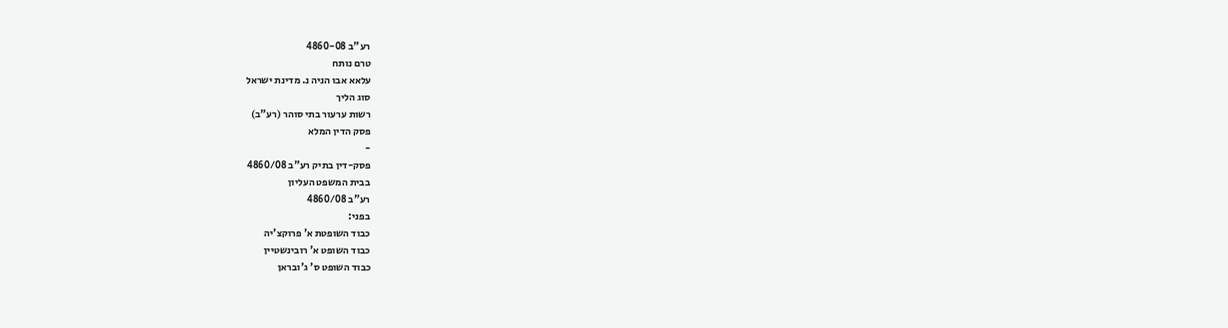רע"ב 4860-08
טרם נותח
עלאא אבו הניה נ. מדינת ישראל
סוג הליך
רשות ערעור בתי סוהר (רע"ב)
פסק הדין המלא
-
פסק-דין בתיק רע"ב 4860/08
בבית המשפט העליון
רע"ב 4860/08
בפני:
כבוד השופטת א' פרוקצ'יה
כבוד השופט א' רובינשטיין
כבוד השופט ס' ג'ובראן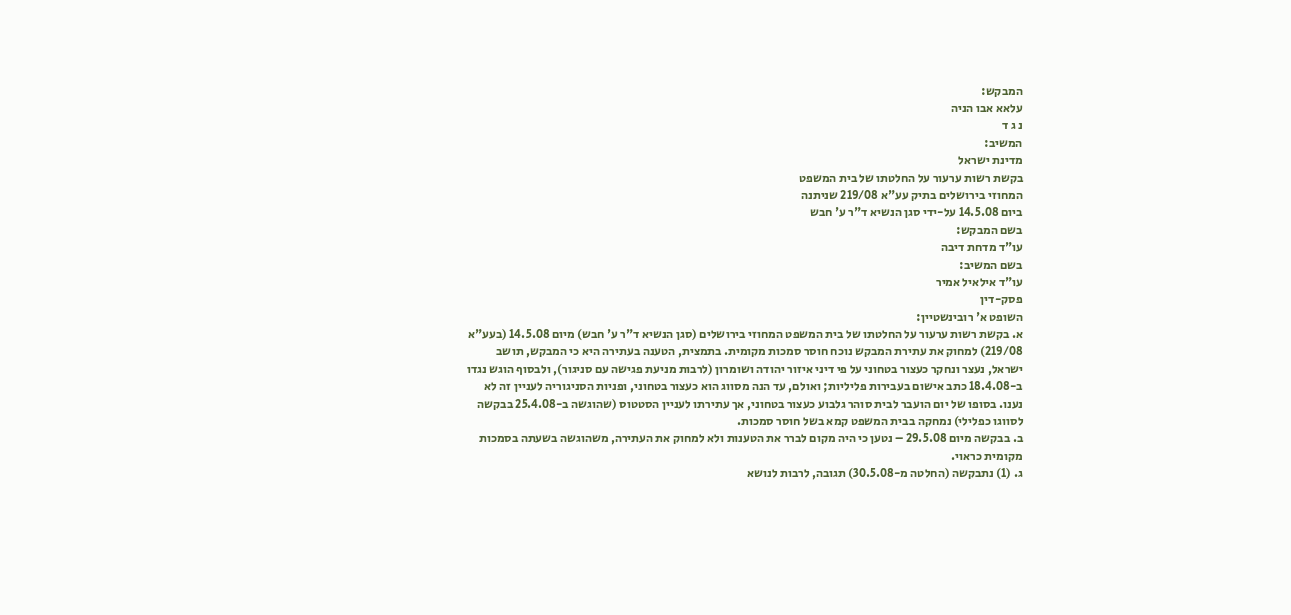המבקש:
עלאא אבו הניה
נ ג ד
המשיב:
מדינת ישראל
בקשת רשות ערעור על החלטתו של בית המשפט
המחוזי בירושלים בתיק עע"א 219/08 שניתנה
ביום 14.5.08 על-ידי סגן הנשיא ד"ר ע' חבש
בשם המבקש:
עו"ד מדחת דיבה
בשם המשיב:
עו"ד אילאיל אמיר
פסק-דין
השופט א' רובינשטיין:
א. בקשת רשות ערעור על החלטתו של בית המשפט המחוזי בירושלים (סגן הנשיא ד"ר ע' חבש) מיום 14.5.08 (בעע"א 219/08) למחוק את עתירת המבקש נוכח חוסר סמכות מקומית. בתמצית, הטענה בעתירה היא כי המבקש, תושב ישראל, נעצר ונחקר כעצור בטחוני על פי דיני איזור יהודה ושומרון (לרבות מניעת פגישה עם סניגור), ולבסוף הוגש נגדו ב-18.4.08 כתב אישום בעבירות פליליות; ואולם, עד הנה מסווג הוא כעצור בטחוני, ופניות הסניגוריה לעניין זה לא נענו. בסופו של יום הועבר לבית סוהר גלבוע כעצור בטחוני, אך עתירתו לעניין הסטטוס (שהוגשה ב-25.4.08 בבקשה לסווגו כפלילי) נמחקה בבית המשפט קמא בשל חוסר סמכות.
ב. בבקשה מיום 29.5.08 – נטען כי היה מקום לברר את הטענות ולא למחוק את העתירה, משהוגשה בשעתה בסמכות מקומית כראוי.
ג. (1) נתבקשה (החלטה מ-30.5.08) תגובה, לרבות לנושא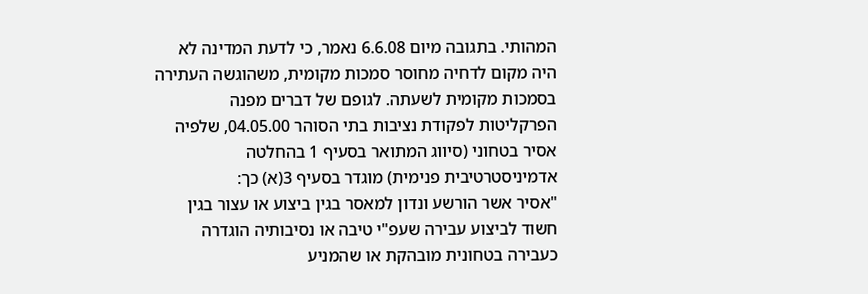המהותי. בתגובה מיום 6.6.08 נאמר, כי לדעת המדינה לא היה מקום לדחיה מחוסר סמכות מקומית, משהוגשה העתירה בסמכות מקומית לשעתה. לגופם של דברים מפנה הפרקליטות לפקודת נציבות בתי הסוהר 04.05.00, שלפיה אסיר בטחוני (סיווג המתואר בסעיף 1 בהחלטה אדמיניסטרטיבית פנימית) מוגדר בסעיף 3(א) כך:
"אסיר אשר הורשע ונדון למאסר בגין ביצוע או עצור בגין חשוד לביצוע עבירה שעפ"י טיבה או נסיבותיה הוגדרה כעבירה בטחונית מובהקת או שהמניע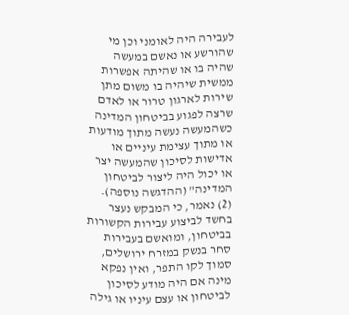לעבירה היה לאומני וכן מי שהורשע או נאשם במעשה שהיה בו או שהיתה אפשרות ממשית שיהיה בו משום מתן שירות לארגון טרור או לאדם שרצה לפגוע בביטחון המדינה כשהמעשה נעשה מתוך מודעות או מתוך עצימת עיניים או אדישות לסיכון שהמעשה יצר או יכול היה ליצור לביטחון המדינה" (ההדגשה נוספה).
(2) נאמר, כי המבקש נעצר בחשד לביצוע עבירות הקשורות בביטחון, ומואשם בעבירות סחר בנשק במזרח ירושלים, סמוך לקו התפר, ואין נפקא מינה אם היה מודע לסיכון לביטחון או עצם עיניו או גילה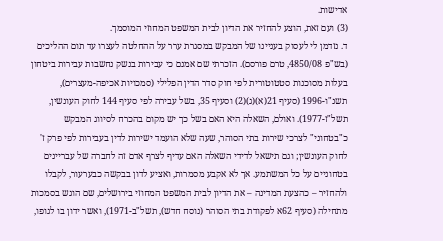אדישות.
(3) ועם זאת, הוצע להחזיר את הדיון לבית המשפט המחוזי המוסמך.
ד. נזדמן לי לעסוק בעניינו של המבקש במסגרת ערר על ההחלטה לעצרו עד תום ההליכים (בש"פ 4850/08, טרם פורסם). הזכרתי שם אמנם כי עבירות בנשק נחשבות עבירות ביטחון בעלות מסוכנות סטטוטורית לפי חוק סדר הדין הפלילי (סמכויות אכיפה-מעצרים), תשנ"ו-1996 (סעיף 21(א)(ג)(2) וסעיף 35, בשל עבירה לפי סעיף 144 לחוק העונשין, תשל"ז-1977). ואולם, השאלה היא האם בשל כך יש מקום בהכרח לסיווג המבקש כ"בטחוני" לצרכי שירות בתי הסוהר, שעה שלא הועמד ישירות לדין בעבירות לפי פרק ז' לחוק העונשין; וגם תישאל לדידי השאלה האם עדיף לצרף אדם זה לחברה של עבריינים בטחוניים על כל המשתמע. אך לא אקבע מסמרות, ואציע לדון בבקשה כבערעור, לקבלו ולהחזיר – כהצעת המדינה – את הדיון לבית המשפט המחוזי בירושלים, שם הוגש בסמכות מתחילה (סעיף 62א לפקודת בתי הסוהר (נוסח חדש), תשל"ב-1971), ואשר ידון בו לגופו,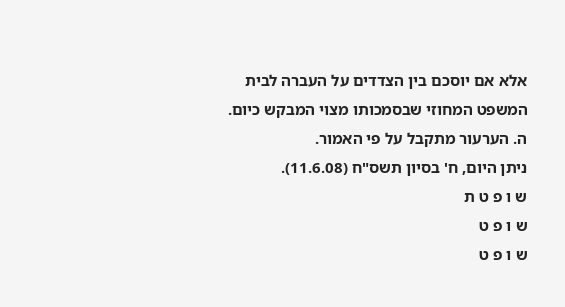אלא אם יוסכם בין הצדדים על העברה לבית המשפט המחוזי שבסמכותו מצוי המבקש כיום.
ה. הערעור מתקבל על פי האמור.
ניתן היום, ח' בסיון תשס"ח (11.6.08).
ש ו פ ט ת
ש ו פ ט
ש ו פ ט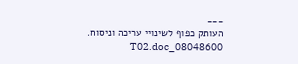___
העותק כפוף לשינויי עריכה וניסוח. 08048600_T02.doc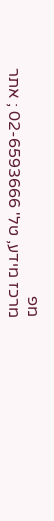מפ
מרכז מידע, טל' 02-6593666 ; אתר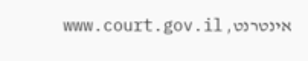אינטרנט, www.court.gov.il